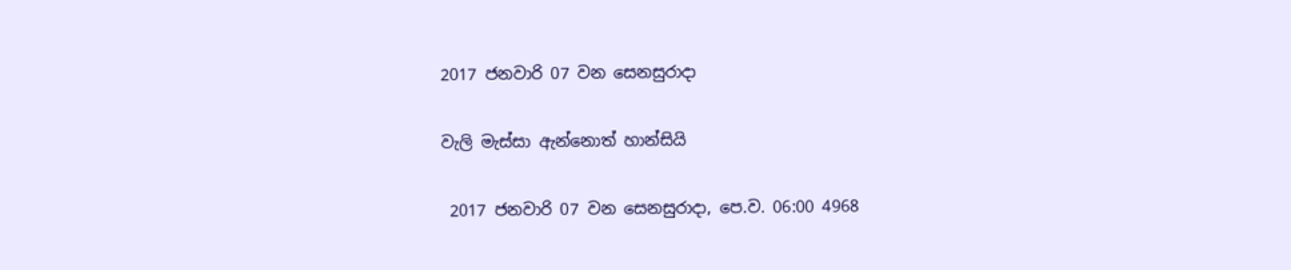2017 ජනවාරි 07 වන සෙනසුරාදා

වැලි මැස්සා ඇන්නොත් හාන්සියි

 2017 ජනවාරි 07 වන සෙනසුරාදා, පෙ.ව. 06:00 4968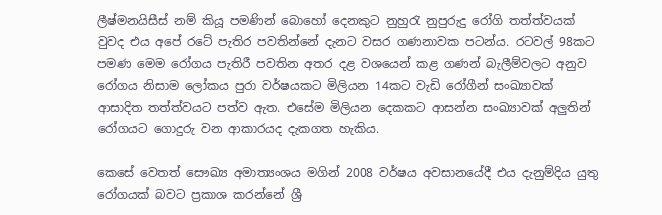ලීෂ්මනයිසීස් නම් කියූ පමණින් බොහෝ දෙනකුට නුහුරැ නුපුරුදු රෝගි තත්ත්වයක් වුවද එය අපේ රටේ පැතිර පවතින්නේ දැනට වසර ගණනාවක පටන්ය. රටවල් 98කට පමණ මෙම රෝගය පැතිරී පවතින අතර දළ වශයෙන් කළ ගණන් බැලීම්වලට අනුව රෝගය නිසාම ලෝකය පුරා වර්ෂයකට මිලියන 14කට වැඩි රෝගීන් සංඛ්‍යාවක් ආසාදිත තත්ත්වයට පත්ව ඇත. එසේම මිලියන දෙකකට ආසන්න සංඛ්‍යාවක් අලුතින් රෝගයට ගොදුරු වන ආකාරයද දැකගත හැකිය.

කෙසේ වෙතත් සෞඛ්‍ය අමාත්‍යංශය මගින් 2008 වර්ෂය අවසානයේදී එය දැනුම්දිය යුතු රෝගයක් බවට ප්‍රකාශ කරන්නේ ශ්‍රී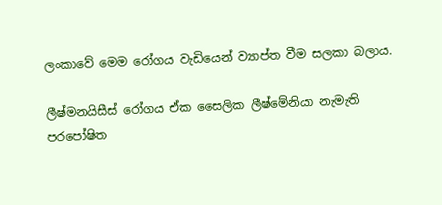ලංකාවේ මෙම රෝගය වැඩියෙන් ව්‍යාප්ත වීම සලකා බලාය.

ලීෂ්මනයිසීස් රෝගය ඒක සෛලික ලීෂ්මේනියා නැමැති පරපෝෂිත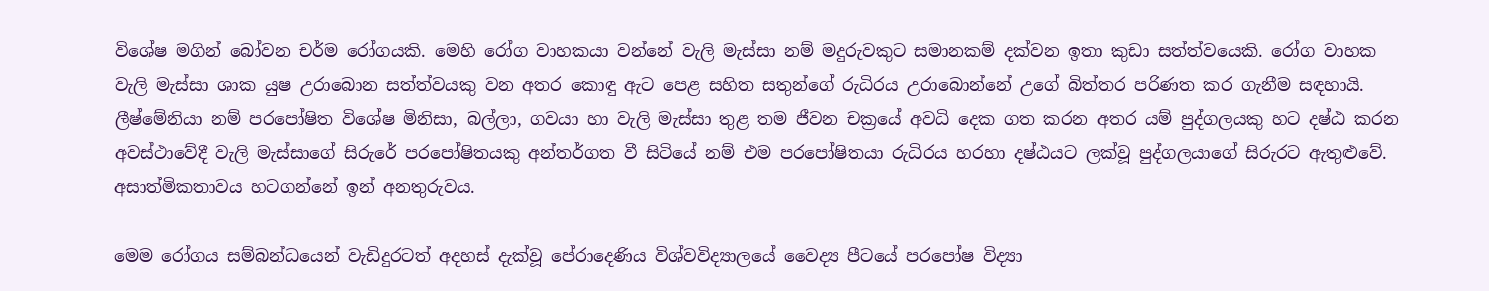විශේෂ මගින් බෝවන චර්ම රෝගයකි. මෙහි රෝග වාහකයා වන්නේ වැලි මැස්සා නම් මදුරුවකුට සමානකම් දක්වන ඉතා කුඩා සත්ත්වයෙකි. රෝග වාහක වැලි මැස්සා ශාක යුෂ උරාබොන සත්ත්වයකු වන අතර කොඳු ඇට පෙළ සහිත සතුන්ගේ රුධිරය උරාබොන්නේ උගේ බිත්තර පරිණත කර ගැනීම සඳහායි. ලීෂ්මේනියා නම් පරපෝෂිත විශේෂ මිනිසා, බල්ලා, ගවයා හා වැලි මැස්සා තුළ තම ජීවන චක්‍රයේ අවධි දෙක ගත කරන අතර යම් පුද්ගලයකු හට දෂ්ඨ කරන අවස්ථාවේදී වැලි මැස්සාගේ සිරුරේ පරපෝෂිතයකු අන්තර්ගත වී සිටියේ නම් එම පරපෝෂිතයා රුධිරය හරහා දෂ්ඨයට ලක්වූ පුද්ගලයාගේ සිරුරට ඇතුළුවේ. අසාත්මිකතාවය හටගන්නේ ඉන් අනතුරුවය.

මෙම රෝගය සම්බන්ධයෙන් වැඩිදුරටත් අදහස් දැක්වූ පේරාදෙණිය විශ්වවිද්‍යාලයේ වෛද්‍ය පීටයේ පරපෝෂ විද්‍යා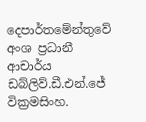දෙපාර්තමේන්තුවේ අංශ ප්‍රධානී ආචාර්ය ඩබ්ලිව්.ඩී.එන්.ජේ වික්‍රමසිංහ.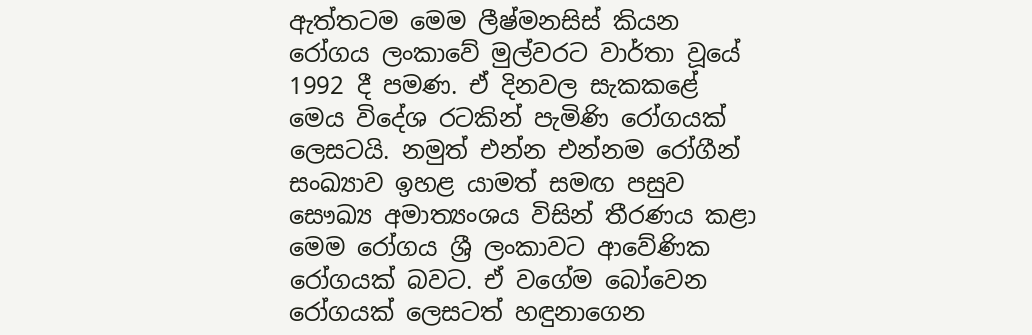ඇත්තටම මෙම ලීෂ්මනසිස් කියන රෝගය ලංකාවේ මුල්වරට වාර්තා වූයේ 1992 දී පමණ. ඒ දිනවල සැකකළේ මෙය විදේශ රටකින් පැමිණි රෝගයක් ලෙසටයි. නමුත් එන්න එන්නම රෝගීන් සංඛ්‍යාව ඉහළ යාමත් සමඟ පසුව සෞඛ්‍ය අමාත්‍යංශය විසින් තීරණය කළා මෙම රෝගය ශ්‍රී ලංකාවට ආවේණික රෝගයක් බවට. ඒ වගේම බෝවෙන රෝගයක් ලෙසටත් හඳුනාගෙන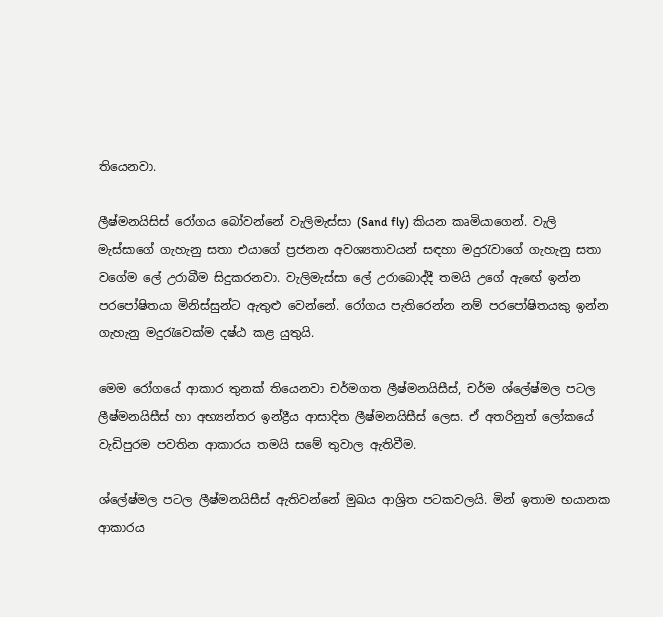තියෙනවා.

ලීෂ්මනයිසිස් රෝගය බෝවන්නේ වැලිමැස්සා (Sand fly) කියන කෘමියාගෙන්. වැලි මැස්සාගේ ගැහැනු සතා එයාගේ ප්‍රජනන අවශ්‍යතාවයන් සඳහා මදුරැවාගේ ගැහැනු සතා වගේම ලේ උරාබීම සිදුකරනවා. වැලිමැස්සා ලේ උරාබොද්දී තමයි උගේ ඇඟේ ඉන්න පරපෝෂිතයා මිනිස්සුන්ට ඇතුළු වෙන්නේ. රෝගය පැතිරෙන්න නම් පරපෝෂිතයකු ඉන්න ගැහැනු මදුරැවෙක්ම දෂ්ඨ කළ යුතුයි.

මෙම රෝගයේ ආකාර තුනක් තියෙනවා චර්මගත ලීෂ්මනයිසීස්, චර්ම ශ්ලේෂ්මල පටල ලීෂ්මනයිසීස් හා අභ්‍යන්තර ඉන්ද්‍රීය ආසාදිත ලීෂ්මනයිසීස් ලෙස. ඒ අතරිනුත් ලෝකයේ වැඩිපුරම පවතින ආකාරය තමයි සමේ තුවාල ඇතිවීම.

ශ්ලේෂ්මල පටල ලීෂ්මනයිසීස් ඇතිවන්නේ මුඛය ආශ්‍රිත පටකවලයි. මින් ඉතාම භයානක ආකාරය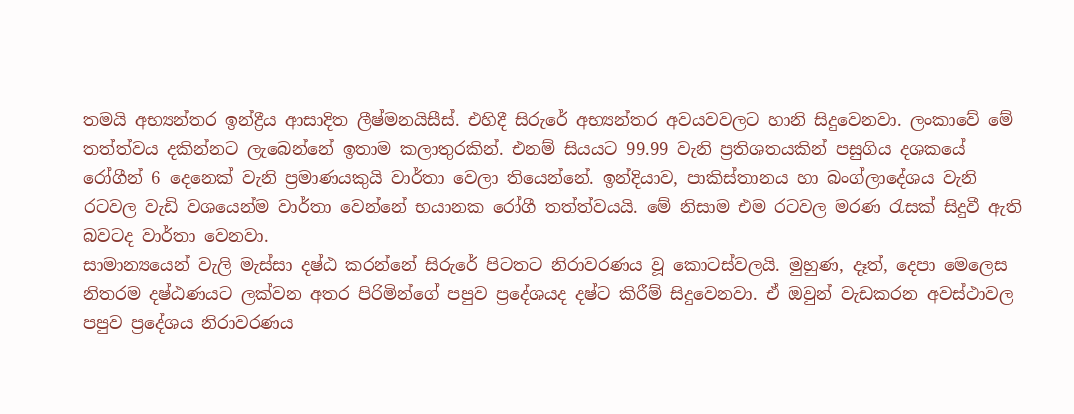තමයි අභ්‍යන්තර ඉන්ද්‍රීය ආසාදිත ලීෂ්මනයිසීස්. එහිදී සිරුරේ අභ්‍යන්තර අවයවවලට හානි සිදුවෙනවා. ලංකාවේ මේ තත්ත්වය දකින්නට ලැබෙන්නේ ඉතාම කලාතුරකින්. එනම් සියයට 99.99 වැනි ප්‍රතිශතයකින් පසුගිය දශකයේ රෝගීන් 6 දෙනෙක් වැනි ප්‍රමාණයකුයි වාර්තා වෙලා තියෙන්නේ. ඉන්දියාව, පාකිස්තානය හා බංග්ලාදේශය වැනි රටවල වැඩි වශයෙන්ම වාර්තා වෙන්නේ භයානක රෝගී තත්ත්වයයි. මේ නිසාම එම රටවල මරණ රැසක් සිදුවී ඇති බවටද වාර්තා වෙනවා.
සාමාන්‍යයෙන් වැලි මැස්සා දෂ්ඨ කරන්නේ සිරුරේ පිටතට නිරාවරණය වූ කොටස්වලයි. මුහුණ, දෑත්, දෙපා මෙලෙස නිතරම දෂ්ඨණයට ලක්වන අතර පිරිමින්ගේ පපුව ප්‍රදේශයද දෂ්ට කිරීම් සිදුවෙනවා. ඒ ඔවුන් වැඩකරන අවස්ථාවල පපුව ප්‍රදේශය නිරාවරණය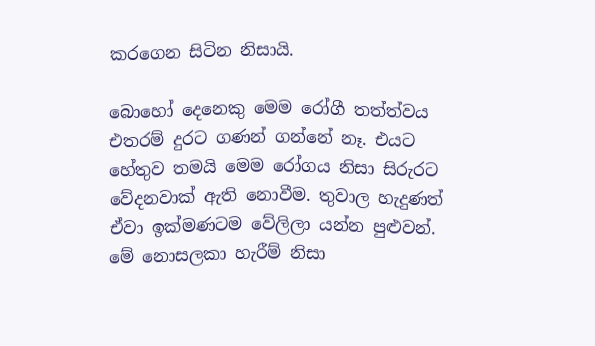කරගෙන සිටින නිසායි.

බොහෝ දෙනෙකු මෙම රෝගී තත්ත්වය එතරම් දුරට ගණන් ගන්නේ නෑ. එයට හේතුව තමයි මෙම රෝගය නිසා සිරුරට වේදනවාක් ඇති නොවීම. තුවාල හැදුණත් ඒවා ඉක්මණටම වේලිලා යන්න පුළුවන්. මේ නොසලකා හැරීම් නිසා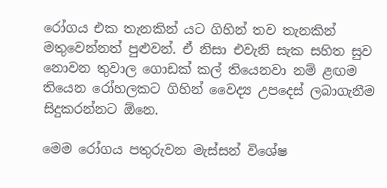රෝගය එක තැනකින් යට ගිහින් තව තැනකින් මතුවෙන්නත් පුළුවන්. ඒ නිසා එවැනි සැක සහිත සුව නොවන තුවාල ගොඩක් කල් තියෙනවා නම් ළඟම තියෙන රෝහලකට ගිහින් වෛද්‍ය උපදෙස් ලබාගැනීම සිදුකරන්නට ඕනෙ.

මෙම රෝගය පතුරුවන මැස්සන් විශේෂ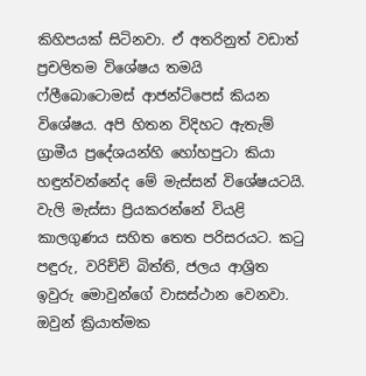කිහිපයක් සිටිනවා. ඒ අතරිනුත් වඩාත් ප්‍රචලිතම විශේෂය තමයි ෆ්ලීබොටොමස් ආජන්ටිපෙස් කියන විශේෂය. අපි හිතන විදිහට ඇතැම් ග්‍රාමීය ප්‍රදේශයන්හි හෝහපුටා කියා හඳුන්වන්නේද මේ මැස්සන් විශේෂයටයි. වැලි මැස්සා ප්‍රියකරන්නේ වියළි කාලගුණය සහිත තෙත පරිසරයට. කටු පඳුරු, වරිච්චි බිත්ති, ජලය ආශ්‍රිත ඉවුරු මොවුන්ගේ වාසස්ථාන වෙනවා. ඔවුන් ක්‍රියාත්මක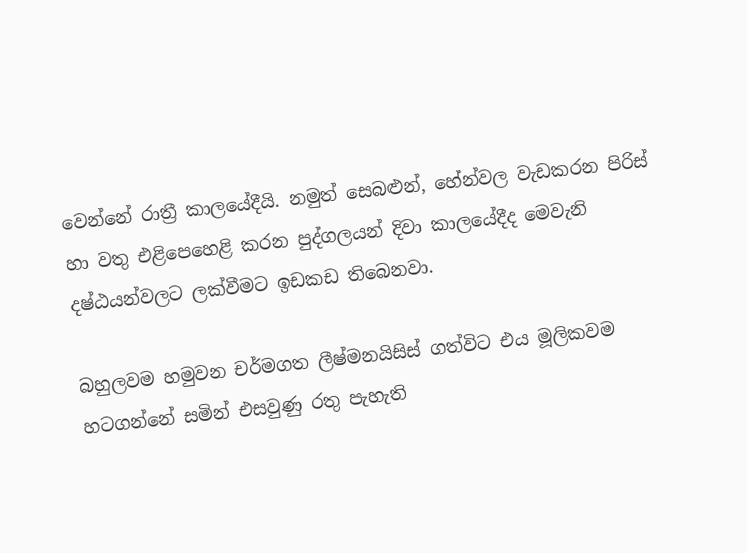වෙන්නේ රාත්‍රී කාලයේදීයි. නමුත් සෙබළුන්, හේන්වල වැඩකරන පිරිස් හා වතු එළිපෙහෙළි කරන පුද්ගලයන් දිවා කාලයේදීද මෙවැනි දෂ්ඨයන්වලට ලක්වීමට ඉඩකඩ තිබෙනවා.

බහුලවම හමුවන චර්මගත ලීෂ්මනයිසිස් ගත්විට එය මූලිකවම හටගන්නේ සමින් එසවුණු රතු පැහැති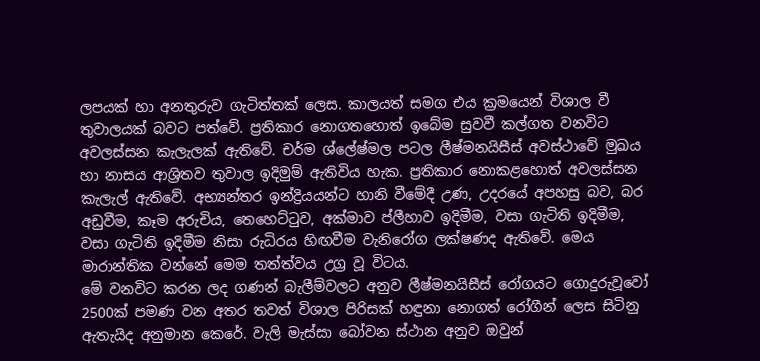ලපයක් හා අනතුරුව ගැටිත්තක් ලෙස. කාලයත් සමග එය ක්‍රමයෙන් විශාල වී තුවාලයක් බවට පත්වේ. ප්‍රතිකාර නොගතහොත් ඉබේම සුවවී කල්ගත වනවිට අවලස්සන කැලැලක් ඇතිවේ. චර්ම ශ්ලේෂ්මල පටල ලීෂ්මනයිසීස් අවස්ථාවේ මුඛය හා නාසය ආශ්‍රිතව තුවාල ඉදිමුම් ඇතිවිය හැක. ප්‍රතිකාර නොකළහොත් අවලස්සන කැලැල් ඇතිවේ. අභ්‍යන්තර ඉන්ද්‍රියයන්ට හානි වීමේදී උණ, උදරයේ අපහසු බව, බර අඩුවීම, කෑම අරුචිය, තෙහෙට්ටුව, අක්මාව ප්ලීහාව ඉදිමීම, වසා ගැටිති ඉදිමීම, වසා ගැටිති ඉදිමීම නිසා රුධිරය හිඟවීම වැනිරෝග ලක්ෂණද ඇතිවේ. මෙය මාරාන්තික වන්නේ මෙම තත්ත්වය උග්‍ර වූ විටය.
මේ වනවිට කරන ලද ගණන් බැලීම්වලට අනුව ලීෂ්මනයිසීස් රෝගයට ගොදුරුවූවෝ 2500ක් පමණ වන අතර තවත් විශාල පිරිසක් හඳුනා නොගත් රෝගීන් ලෙස සිටිනු ඇතැයිද අනුමාන කෙරේ. වැලි මැස්සා බෝවන ස්ථාන අනුව ඔවුන්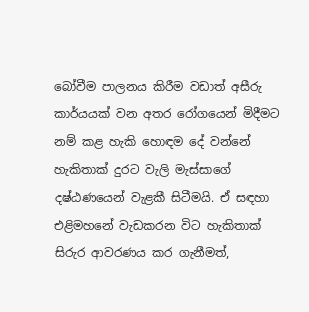බෝවීම පාලනය කිරීම වඩාත් අසීරු කාර්යයක් වන අතර රෝගයෙන් මිදීමට නම් කළ හැකි හොඳම දේ වන්නේ හැකිතාක් දුරට වැලි මැස්සාගේ දෂ්ඨණයෙන් වැළකී සිටීමයි. ඒ සඳහා එළිමහනේ වැඩකරන විට හැකිතාක් සිරුර ආවරණය කර ගැනීමත්,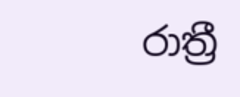රාත්‍රී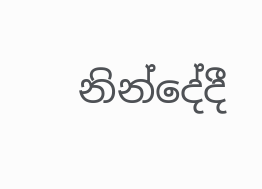නින්දේදී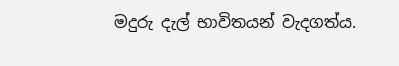මදුරු දැල් භාවිතයන් වැදගත්ය.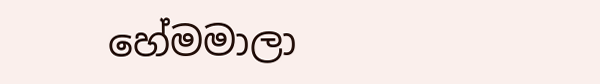හේමමාලා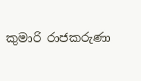කුමාරි රාජකරුණා